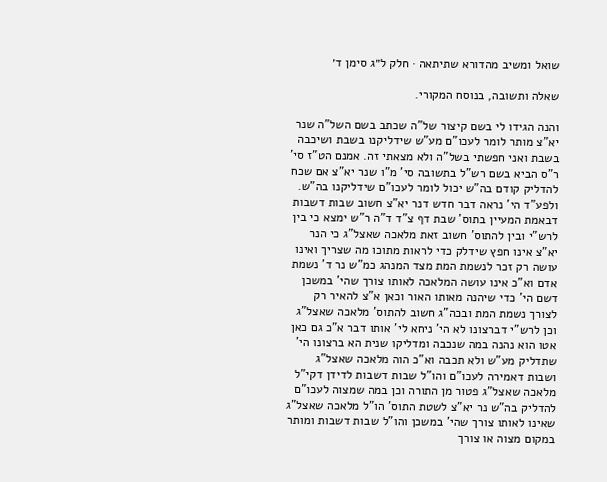שואל ומשיב מהדורא שתיתאה · חלק ל״ג סימן ד׳

שאלה ותשובה, בנוסח המקורי.

והנה הגידו לי בשם קיצור של"ה שכתב בשם השל"ה שנר יא"צ מותר לומר לעכו"ם מע"ש שידליקנו בשבת ושיכבה בשבת ואני חפשתי בשל"ה ולא מצאתי זה. אמנם הט"ז סי' ר"ס הביא בשם רש"ל בתשובה סי' מ"ו שנר יא"צ אם שכח להדליק קודם בה"ש יכול לומר לעכו"ם שידליקנו בה"ש. ולפע"ד הי' נראה דבר חדש דנר יא"צ חשוב שבות דשבות דבאמת המעיין בתוס' שבת דף צ"ד ד"ה ר"ש ימצא כי בין לרש"י ובין להתוס' חשוב זאת מלאכה שאצל"ג כי הנר יא"צ אינו חפץ שידלק כדי לראות מתוכו מה שצריך ואינו עושה רק זכר לנשמת המת מצד המנהג כמ"ש נר ד' נשמת אדם וא"כ אינו עושה המלאכה לאותו צורך שהי' במשכן דשם הי' כדי שיהנה מאותו האור וכאן א"צ להאיר רק לצורך נשמת המת ובכה"ג חשוב להתוס' מלאכה שאצל"ג וכן לרש"י דברצונו לא הי' ניחא לי' אותו דבר א"כ גם כאן אטו הוא נהנה במה שנכבה ומדליקו שנית הא ברצונו הי' שתדליק מע"ש ולא תכבה וא"כ הוה מלאכה שאצל"ג ושבות דאמירה לעכו"ם והו"ל שבות דשבות לדידן דקי"ל מלאכה שאצל"ג פטור מן התורה וכן במה שמצוה לעכו"ם להדליק בה"ש נר יא"צ לשטת התוס' הו"ל מלאכה שאצל"ג שאינו לאותו צורך שהי' במשכן והו"ל שבות דשבות ומותר במקום מצוה או צורך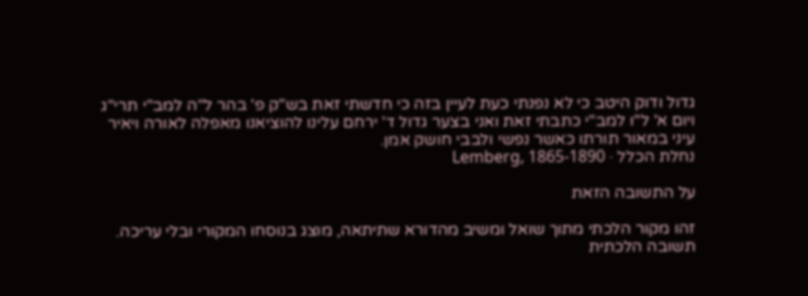גדול ודוק היטב כי לא נפנתי כעת לעיין בזה כי חדשתי זאת בש"ק פ' בהר ל"ה למב"י תרי"ג ויום א' ל"ו למב"י כתבתי זאת ואני בצער גדול ד' ירחם עלינו להוציאנו מאפלה לאורה ויאיר עיני במאור תורתו כאשר נפשי ולבבי חושק אמן.
נחלת הכלל · Lemberg, 1865-1890

על התשובה הזאת

זהו מקור הלכתי מתוך שואל ומשיב מהדורא שתיתאה, מוצג בנוסחו המקורי ובלי עריכה. תשובה הלכתית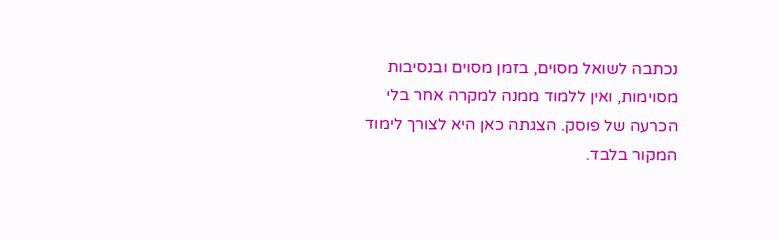נכתבה לשואל מסוים, בזמן מסוים ובנסיבות מסוימות, ואין ללמוד ממנה למקרה אחר בלי הכרעה של פוסק. הצגתה כאן היא לצורך לימוד המקור בלבד.